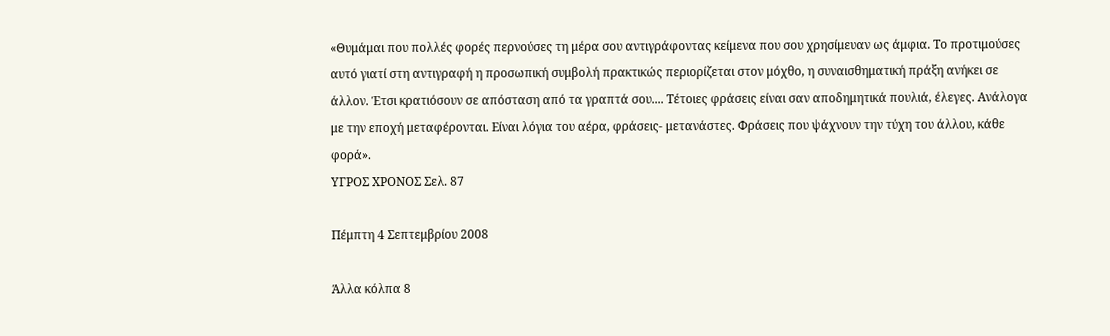«Θυμάμαι που πολλές φορές περνούσες τη μέρα σου αντιγράφοντας κείμενα που σου χρησίμευαν ως άμφια. Το προτιμούσες αυτό γιατί στη αντιγραφή η προσωπική συμβολή πρακτικώς περιορίζεται στον μόχθο, η συναισθηματική πράξη ανήκει σε άλλον. Έτσι κρατιόσουν σε απόσταση από τα γραπτά σου.... Τέτοιες φράσεις είναι σαν αποδημητικά πουλιά, έλεγες. Ανάλογα με την εποχή μεταφέρονται. Είναι λόγια του αέρα, φράσεις- μετανάστες. Φράσεις που ψάχνουν την τύχη του άλλου, κάθε φορά».
ΥΓΡΟΣ ΧΡΟΝΟΣ Σελ. 87

Πέμπτη 4 Σεπτεμβρίου 2008

Άλλα κόλπα 8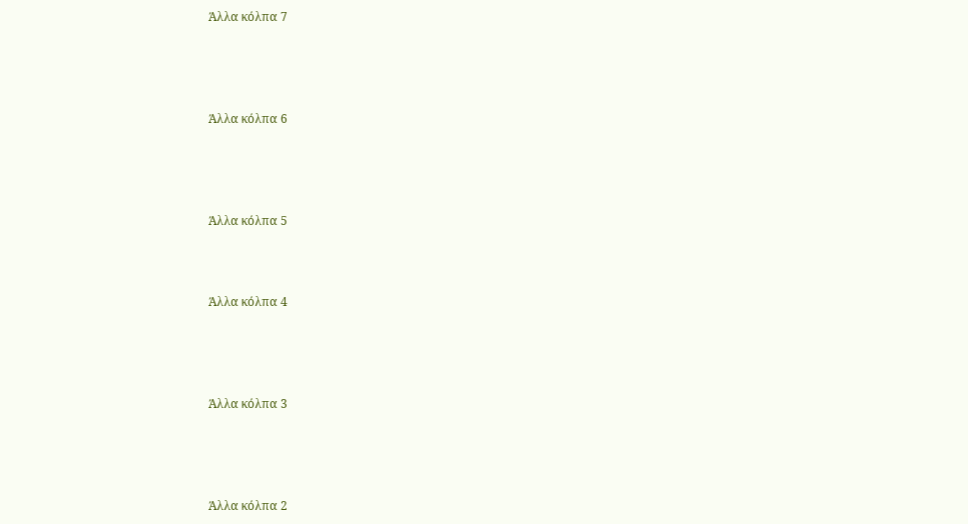Άλλα κόλπα 7




Άλλα κόλπα 6




Άλλα κόλπα 5



Άλλα κόλπα 4




Άλλα κόλπα 3




Άλλα κόλπα 2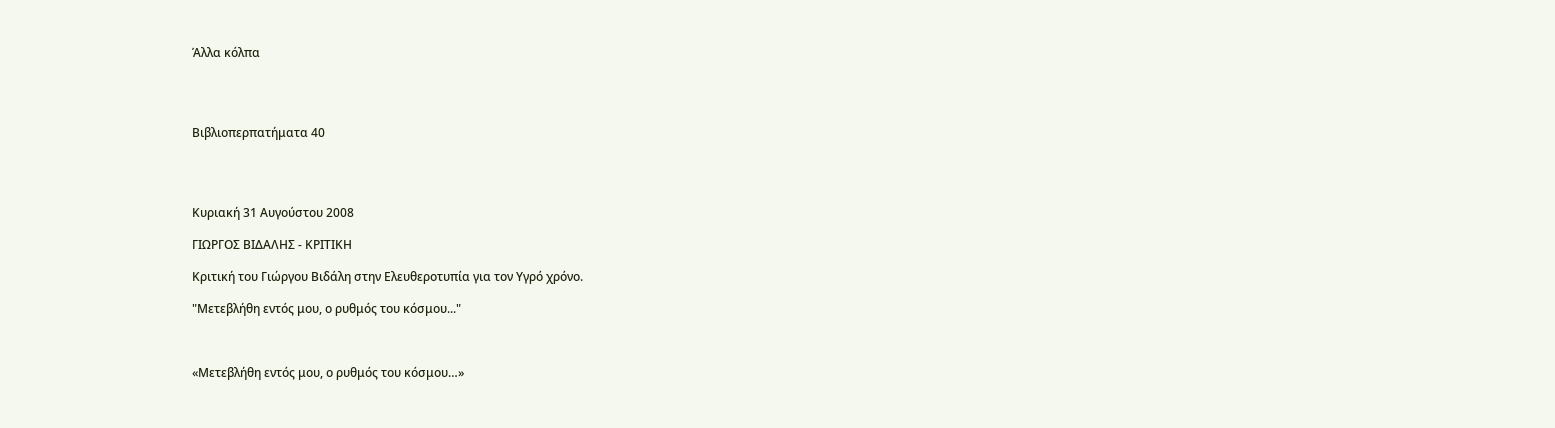Άλλα κόλπα




Βιβλιοπερπατήματα 40




Κυριακή 31 Αυγούστου 2008

ΓΙΩΡΓΟΣ ΒΙΔΑΛΗΣ - ΚΡΙΤΙΚΗ

Κριτική του Γιώργου Βιδάλη στην Ελευθεροτυπία για τον Υγρό χρόνο.

"Μετεβλήθη εντός μου, ο ρυθμός του κόσμου..."



«Μετεβλήθη εντός μου, ο ρυθμός του κόσμου…»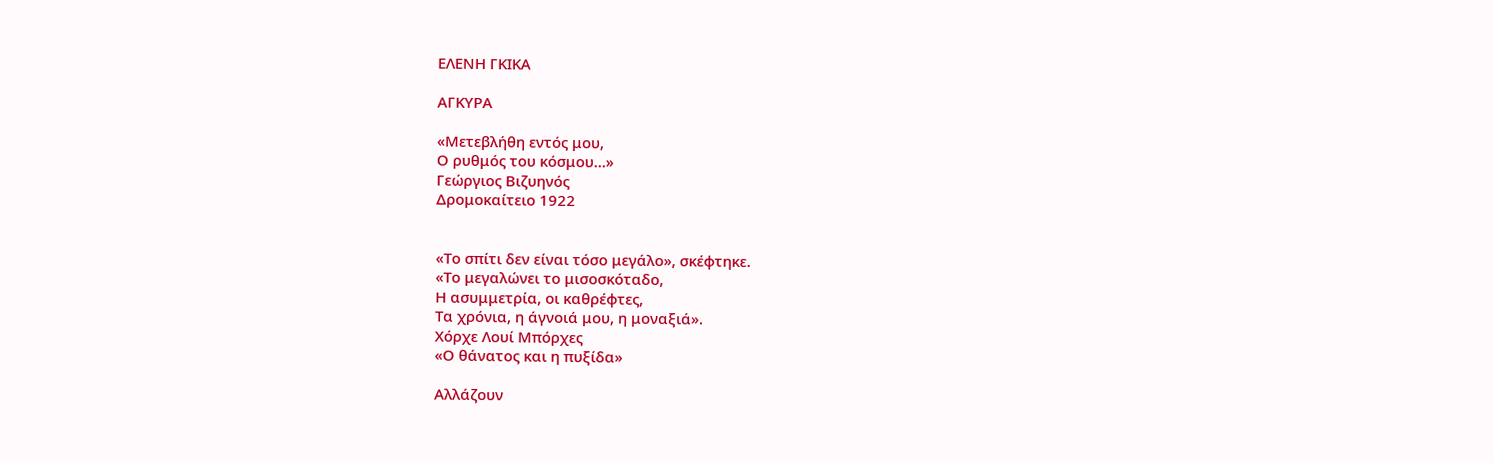ΕΛΕΝΗ ΓΚΙΚΑ

ΑΓΚΥΡΑ

«Μετεβλήθη εντός μου,
Ο ρυθμός του κόσμου…»
Γεώργιος Βιζυηνός
Δρομοκαίτειο 1922


«Το σπίτι δεν είναι τόσο μεγάλο», σκέφτηκε.
«Το μεγαλώνει το μισοσκόταδο,
Η ασυμμετρία, οι καθρέφτες,
Τα χρόνια, η άγνοιά μου, η μοναξιά».
Χόρχε Λουί Μπόρχες
«Ο θάνατος και η πυξίδα»

Αλλάζουν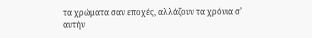τα χρώματα σαν εποχές, αλλάζουν τα χρόνια σ’ αυτήν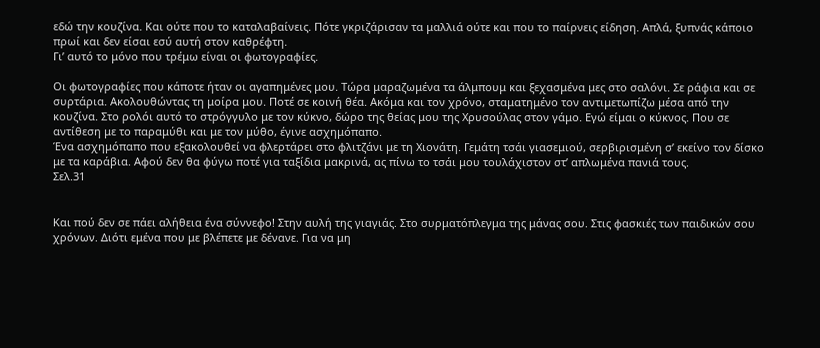εδώ την κουζίνα. Και ούτε που το καταλαβαίνεις. Πότε γκριζάρισαν τα μαλλιά ούτε και που το παίρνεις είδηση. Απλά, ξυπνάς κάποιο πρωί και δεν είσαι εσύ αυτή στον καθρέφτη.
Γι’ αυτό το μόνο που τρέμω είναι οι φωτογραφίες.

Οι φωτογραφίες που κάποτε ήταν οι αγαπημένες μου. Τώρα μαραζωμένα τα άλμπουμ και ξεχασμένα μες στο σαλόνι. Σε ράφια και σε συρτάρια. Ακολουθώντας τη μοίρα μου. Ποτέ σε κοινή θέα. Ακόμα και τον χρόνο, σταματημένο τον αντιμετωπίζω μέσα από την κουζίνα. Στο ρολόι αυτό το στρόγγυλο με τον κύκνο, δώρο της θείας μου της Χρυσούλας στον γάμο. Εγώ είμαι ο κύκνος. Που σε αντίθεση με το παραμύθι και με τον μύθο, έγινε ασχημόπαπο.
Ένα ασχημόπαπο που εξακολουθεί να φλερτάρει στο φλιτζάνι με τη Χιονάτη. Γεμάτη τσάι γιασεμιού, σερβιρισμένη σ’ εκείνο τον δίσκο με τα καράβια. Αφού δεν θα φύγω ποτέ για ταξίδια μακρινά, ας πίνω το τσάι μου τουλάχιστον στ’ απλωμένα πανιά τους.
Σελ.31


Και πού δεν σε πάει αλήθεια ένα σύννεφο! Στην αυλή της γιαγιάς. Στο συρματόπλεγμα της μάνας σου. Στις φασκιές των παιδικών σου χρόνων. Διότι εμένα που με βλέπετε με δένανε. Για να μη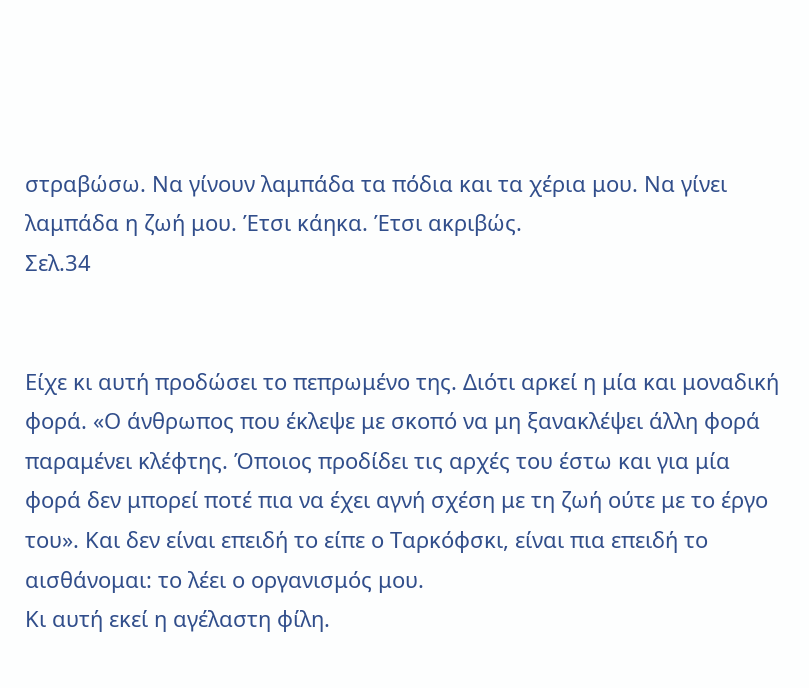στραβώσω. Να γίνουν λαμπάδα τα πόδια και τα χέρια μου. Να γίνει λαμπάδα η ζωή μου. Έτσι κάηκα. Έτσι ακριβώς.
Σελ.34


Είχε κι αυτή προδώσει το πεπρωμένο της. Διότι αρκεί η μία και μοναδική φορά. «Ο άνθρωπος που έκλεψε με σκοπό να μη ξανακλέψει άλλη φορά παραμένει κλέφτης. Όποιος προδίδει τις αρχές του έστω και για μία φορά δεν μπορεί ποτέ πια να έχει αγνή σχέση με τη ζωή ούτε με το έργο του». Και δεν είναι επειδή το είπε ο Ταρκόφσκι, είναι πια επειδή το αισθάνομαι: το λέει ο οργανισμός μου.
Κι αυτή εκεί η αγέλαστη φίλη.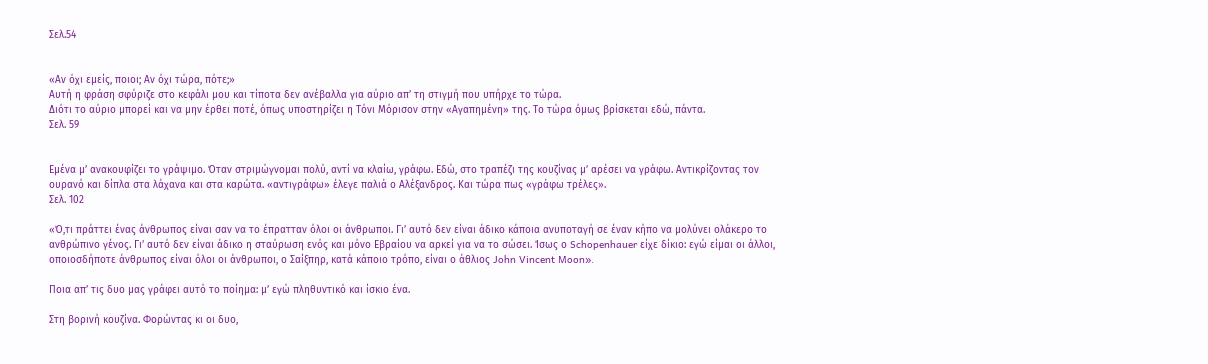Σελ.54


«Αν όχι εμείς, ποιοι; Αν όχι τώρα, πότε;»
Αυτή η φράση σφύριζε στο κεφάλι μου και τίποτα δεν ανέβαλλα για αύριο απ’ τη στιγμή που υπήρχε το τώρα.
Διότι το αύριο μπορεί και να μην έρθει ποτέ, όπως υποστηρίζει η Τόνι Μόρισον στην «Αγαπημένη» της. Το τώρα όμως βρίσκεται εδώ, πάντα.
Σελ. 59


Εμένα μ’ ανακουφίζει το γράψιμο. Όταν στριμώγνομαι πολύ, αντί να κλαίω, γράφω. Εδώ, στο τραπέζι της κουζίνας μ’ αρέσει να γράφω. Αντικρίζοντας τον ουρανό και δίπλα στα λάχανα και στα καρώτα. «αντιγράφω» έλεγε παλιά ο Αλέξανδρος. Και τώρα πως «γράφω τρέλες».
Σελ. 102

«Ό,τι πράττει ένας άνθρωπος είναι σαν να το έπρατταν όλοι οι άνθρωποι. Γι’ αυτό δεν είναι άδικο κάποια ανυποταγή σε έναν κήπο να μολύνει ολάκερο το ανθρώπινο γένος. Γι’ αυτό δεν είναι άδικο η σταύρωση ενός και μόνο Εβραίου να αρκεί για να το σώσει. Ίσως ο Schopenhauer είχε δίκιο: εγώ είμαι οι άλλοι, οποιοσδήποτε άνθρωπος είναι όλοι οι άνθρωποι, ο Σαίξπηρ, κατά κάποιο τρόπο, είναι ο άθλιος John Vincent Moon».

Ποια απ’ τις δυο μας γράφει αυτό το ποίημα: μ’ εγώ πληθυντικό και ίσκιο ένα.

Στη βορινή κουζίνα. Φορώντας κι οι δυο,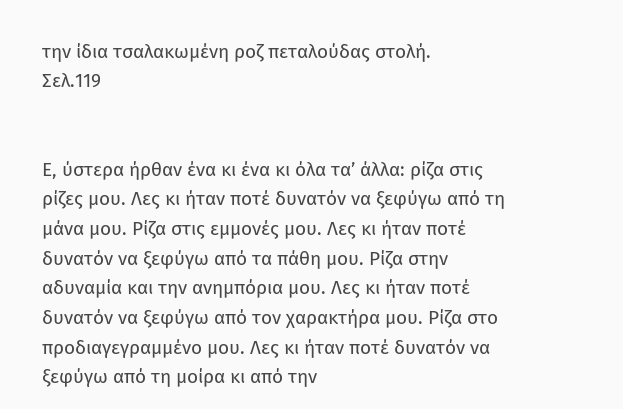την ίδια τσαλακωμένη ροζ πεταλούδας στολή.
Σελ.119


Ε, ύστερα ήρθαν ένα κι ένα κι όλα τα’ άλλα: ρίζα στις ρίζες μου. Λες κι ήταν ποτέ δυνατόν να ξεφύγω από τη μάνα μου. Ρίζα στις εμμονές μου. Λες κι ήταν ποτέ δυνατόν να ξεφύγω από τα πάθη μου. Ρίζα στην αδυναμία και την ανημπόρια μου. Λες κι ήταν ποτέ δυνατόν να ξεφύγω από τον χαρακτήρα μου. Ρίζα στο προδιαγεγραμμένο μου. Λες κι ήταν ποτέ δυνατόν να ξεφύγω από τη μοίρα κι από την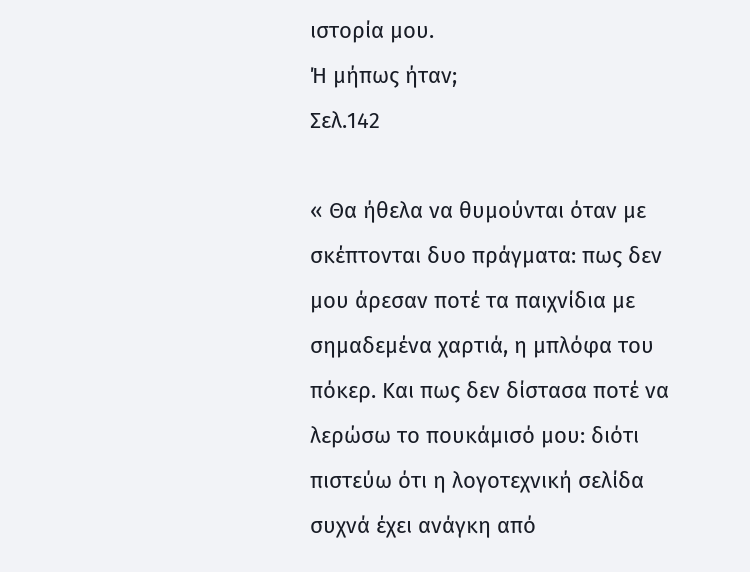ιστορία μου.
Ή μήπως ήταν;
Σελ.142

« Θα ήθελα να θυμούνται όταν με σκέπτονται δυο πράγματα: πως δεν μου άρεσαν ποτέ τα παιχνίδια με σημαδεμένα χαρτιά, η μπλόφα του πόκερ. Και πως δεν δίστασα ποτέ να λερώσω το πουκάμισό μου: διότι πιστεύω ότι η λογοτεχνική σελίδα συχνά έχει ανάγκη από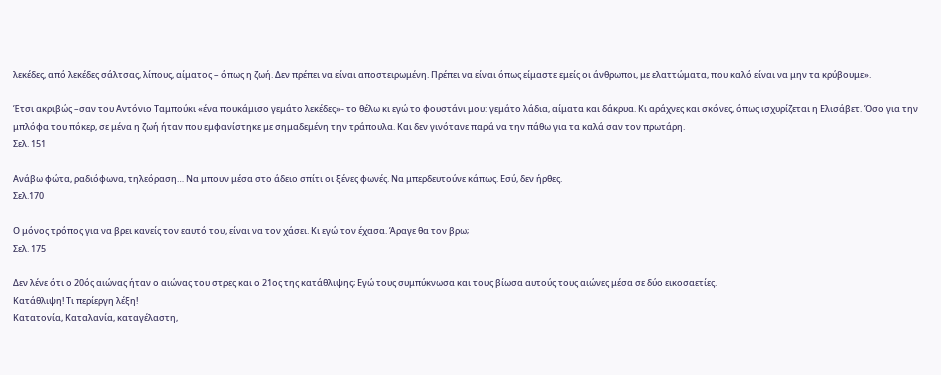λεκέδες, από λεκέδες σάλτσας, λίπους, αίματος – όπως η ζωή. Δεν πρέπει να είναι αποστειρωμένη. Πρέπει να είναι όπως είμαστε εμείς οι άνθρωποι, με ελαττώματα, που καλό είναι να μην τα κρύβουμε».

Έτσι ακριβώς –σαν του Αντόνιο Ταμπούκι «ένα πουκάμισο γεμάτο λεκέδες»- το θέλω κι εγώ το φουστάνι μου: γεμάτο λάδια, αίματα και δάκρυα. Κι αράχνες και σκόνες, όπως ισχυρίζεται η Ελισάβετ. Όσο για την μπλόφα του πόκερ, σε μένα η ζωή ήταν που εμφανίστηκε με σημαδεμένη την τράπουλα. Και δεν γινότανε παρά να την πάθω για τα καλά σαν τον πρωτάρη.
Σελ. 151

Ανάβω φώτα, ραδιόφωνα, τηλεόραση… Να μπουν μέσα στο άδειο σπίτι οι ξένες φωνές. Να μπερδευτούνε κάπως. Εσύ, δεν ήρθες.
Σελ.170

Ο μόνος τρόπος για να βρει κανείς τον εαυτό του, είναι να τον χάσει. Κι εγώ τον έχασα. Άραγε θα τον βρω;
Σελ. 175

Δεν λένε ότι ο 20ός αιώνας ήταν ο αιώνας του στρες και ο 21ος της κατάθλιψης; Εγώ τους συμπύκνωσα και τους βίωσα αυτούς τους αιώνες μέσα σε δύο εικοσαετίες.
Κατάθλιψη! Τι περίεργη λέξη!
Κατατονία, Καταλανία, καταγέλαστη,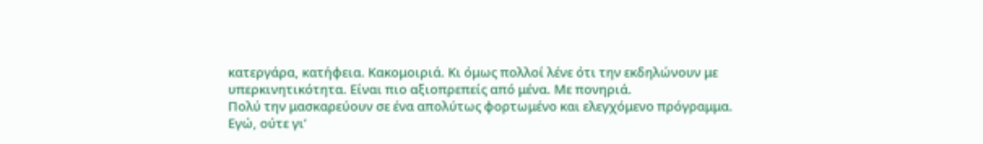κατεργάρα, κατήφεια. Κακομοιριά. Κι όμως πολλοί λένε ότι την εκδηλώνουν με υπερκινητικότητα. Είναι πιο αξιοπρεπείς από μένα. Με πονηριά.
Πολύ την μασκαρεύουν σε ένα απολύτως φορτωμένο και ελεγχόμενο πρόγραμμα. Εγώ, ούτε γι’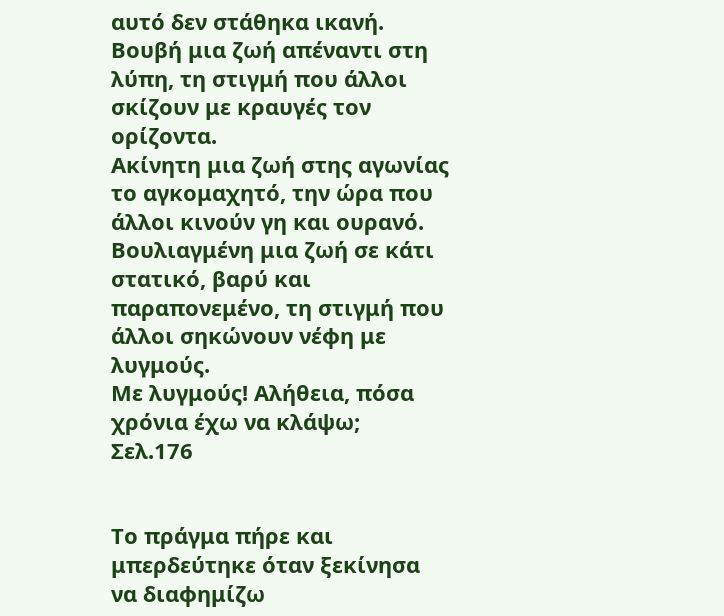αυτό δεν στάθηκα ικανή.
Βουβή μια ζωή απέναντι στη λύπη, τη στιγμή που άλλοι σκίζουν με κραυγές τον ορίζοντα.
Ακίνητη μια ζωή στης αγωνίας το αγκομαχητό, την ώρα που άλλοι κινούν γη και ουρανό.
Βουλιαγμένη μια ζωή σε κάτι στατικό, βαρύ και παραπονεμένο, τη στιγμή που άλλοι σηκώνουν νέφη με λυγμούς.
Με λυγμούς! Αλήθεια, πόσα χρόνια έχω να κλάψω;
Σελ.176


Το πράγμα πήρε και μπερδεύτηκε όταν ξεκίνησα να διαφημίζω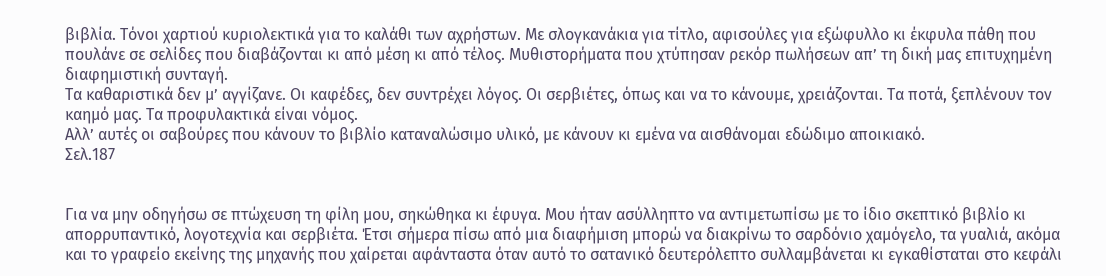βιβλία. Τόνοι χαρτιού κυριολεκτικά για το καλάθι των αχρήστων. Με σλογκανάκια για τίτλο, αφισούλες για εξώφυλλο κι έκφυλα πάθη που πουλάνε σε σελίδες που διαβάζονται κι από μέση κι από τέλος. Μυθιστορήματα που χτύπησαν ρεκόρ πωλήσεων απ’ τη δική μας επιτυχημένη διαφημιστική συνταγή.
Τα καθαριστικά δεν μ’ αγγίζανε. Οι καφέδες, δεν συντρέχει λόγος. Οι σερβιέτες, όπως και να το κάνουμε, χρειάζονται. Τα ποτά, ξεπλένουν τον καημό μας. Τα προφυλακτικά είναι νόμος.
Αλλ’ αυτές οι σαβούρες που κάνουν το βιβλίο καταναλώσιμο υλικό, με κάνουν κι εμένα να αισθάνομαι εδώδιμο αποικιακό.
Σελ.187


Για να μην οδηγήσω σε πτώχευση τη φίλη μου, σηκώθηκα κι έφυγα. Μου ήταν ασύλληπτο να αντιμετωπίσω με το ίδιο σκεπτικό βιβλίο κι απορρυπαντικό, λογοτεχνία και σερβιέτα. Έτσι σήμερα πίσω από μια διαφήμιση μπορώ να διακρίνω το σαρδόνιο χαμόγελο, τα γυαλιά, ακόμα και το γραφείο εκείνης της μηχανής που χαίρεται αφάνταστα όταν αυτό το σατανικό δευτερόλεπτο συλλαμβάνεται κι εγκαθίσταται στο κεφάλι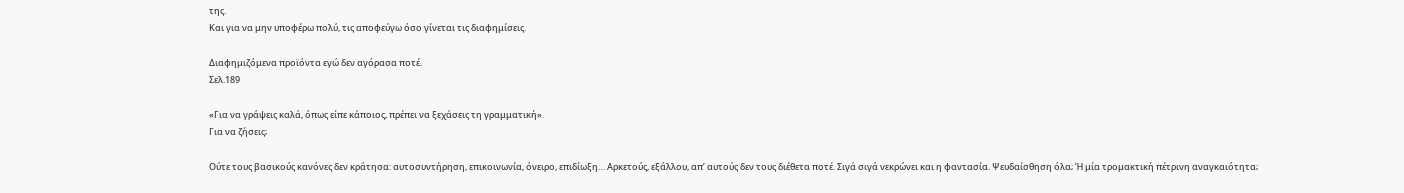της.
Και για να μην υποφέρω πολύ, τις αποφεύγω όσο γίνεται τις διαφημίσεις.

Διαφημιζόμενα προϊόντα εγώ δεν αγόρασα ποτέ.
Σελ.189

«Για να γράψεις καλά, όπως είπε κάποιος, πρέπει να ξεχάσεις τη γραμματική».
Για να ζήσεις;

Ούτε τους βασικούς κανόνες δεν κράτησα: αυτοσυντήρηση, επικοινωνία, όνειρο, επιδίωξη… Αρκετούς, εξάλλου, απ’ αυτούς δεν τους διέθετα ποτέ. Σιγά σιγά νεκρώνει και η φαντασία. Ψευδαίσθηση όλα; Ή μία τρομακτική πέτρινη αναγκαιότητα;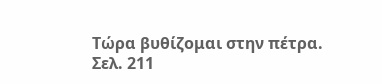Τώρα βυθίζομαι στην πέτρα.
Σελ. 211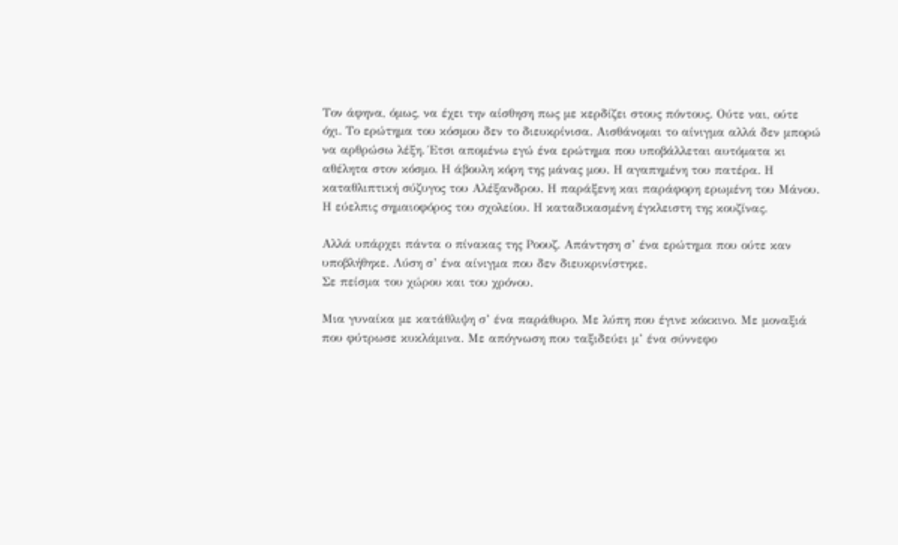Τον άφηνα, όμως, να έχει την αίσθηση πως με κερδίζει στους πόντους. Ούτε ναι, ούτε όχι. Το ερώτημα του κόσμου δεν το διευκρίνισα. Αισθάνομαι το αίνιγμα αλλά δεν μπορώ να αρθρώσω λέξη. Έτσι απομένω εγώ ένα ερώτημα που υποβάλλεται αυτόματα κι αθέλητα στον κόσμο. Η άβουλη κόρη της μάνας μου. Η αγαπημένη του πατέρα. Η καταθλιπτική σύζυγος του Αλέξανδρου. Η παράξενη και παράφορη ερωμένη του Μάνου. Η εύελπις σημαιοφόρος του σχολείου. Η καταδικασμένη έγκλειστη της κουζίνας.

Αλλά υπάρχει πάντα ο πίνακας της Ροουζ. Απάντηση σ’ ένα ερώτημα που ούτε καν υποβλήθηκε. Λύση σ’ ένα αίνιγμα που δεν διευκρινίστηκε.
Σε πείσμα του χώρου και του χρόνου.

Μια γυναίκα με κατάθλιψη σ’ ένα παράθυρο. Με λύπη που έγινε κόκκινο. Με μοναξιά που φύτρωσε κυκλάμινα. Με απόγνωση που ταξιδεύει μ’ ένα σύννεφο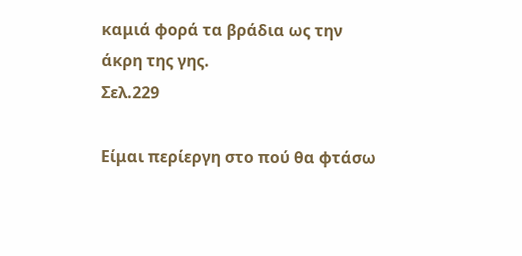καμιά φορά τα βράδια ως την άκρη της γης.
Σελ.229

Είμαι περίεργη στο πού θα φτάσω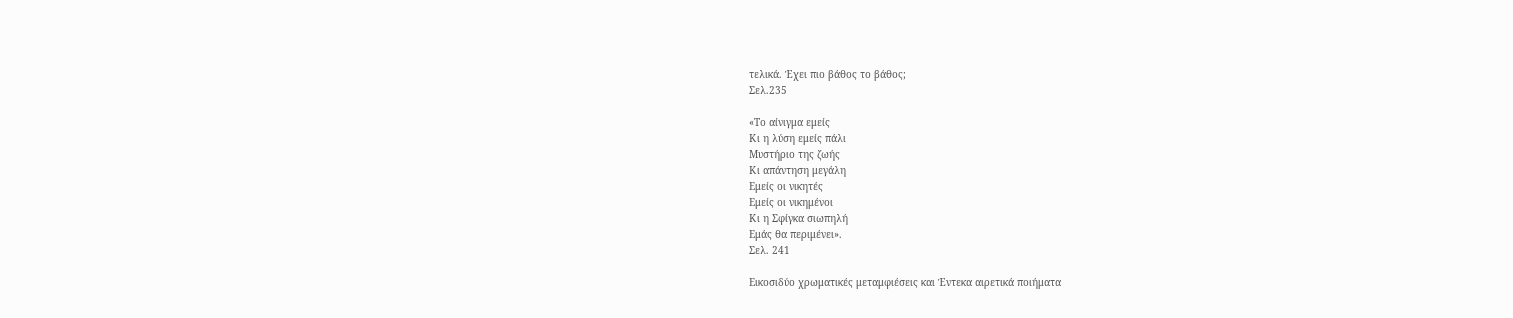τελικά. Έχει πιο βάθος το βάθος;
Σελ.235

«Το αίνιγμα εμείς
Κι η λύση εμείς πάλι
Μυστήριο της ζωής
Κι απάντηση μεγάλη
Εμείς οι νικητές
Εμείς οι νικημένοι
Κι η Σφίγκα σιωπηλή
Εμάς θα περιμένει».
Σελ. 241

Εικοσιδύο χρωματικές μεταμφιέσεις και Έντεκα αιρετικά ποιήματα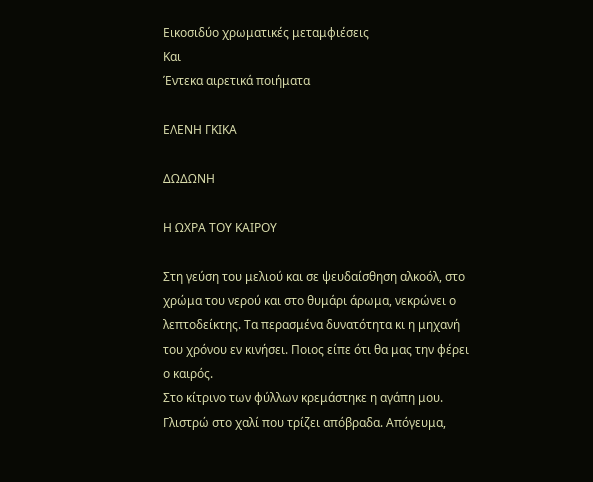Εικοσιδύο χρωματικές μεταμφιέσεις
Και
Έντεκα αιρετικά ποιήματα

ΕΛΕΝΗ ΓΚΙΚΑ

ΔΩΔΩΝΗ

Η ΩΧΡΑ ΤΟΥ ΚΑΙΡΟΥ

Στη γεύση του μελιού και σε ψευδαίσθηση αλκοόλ, στο χρώμα του νερού και στο θυμάρι άρωμα, νεκρώνει ο λεπτοδείκτης. Τα περασμένα δυνατότητα κι η μηχανή του χρόνου εν κινήσει. Ποιος είπε ότι θα μας την φέρει ο καιρός.
Στο κίτρινο των φύλλων κρεμάστηκε η αγάπη μου. Γλιστρώ στο χαλί που τρίζει απόβραδα. Απόγευμα,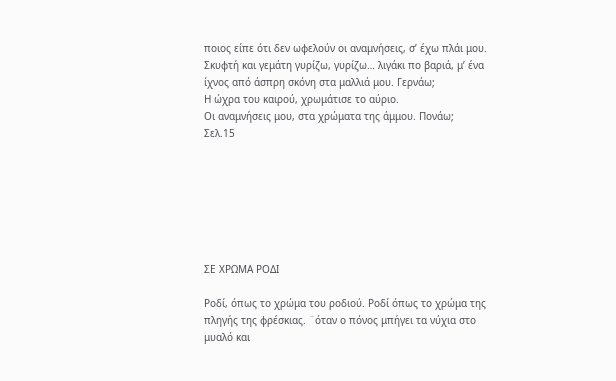ποιος είπε ότι δεν ωφελούν οι αναμνήσεις, σ’ έχω πλάι μου. Σκυφτή και γεμάτη γυρίζω, γυρίζω… λιγάκι πο βαριά, μ’ ένα ίχνος από άσπρη σκόνη στα μαλλιά μου. Γερνάω;
Η ώχρα του καιρού, χρωμάτισε το αύριο.
Οι αναμνήσεις μου, στα χρώματα της άμμου. Πονάω;
Σελ.15







ΣΕ ΧΡΩΜΑ ΡΟΔΙ

Ροδί, όπως το χρώμα του ροδιού. Ροδί όπως το χρώμα της πληγής της φρέσκιας. ¨όταν ο πόνος μπήγει τα νύχια στο μυαλό και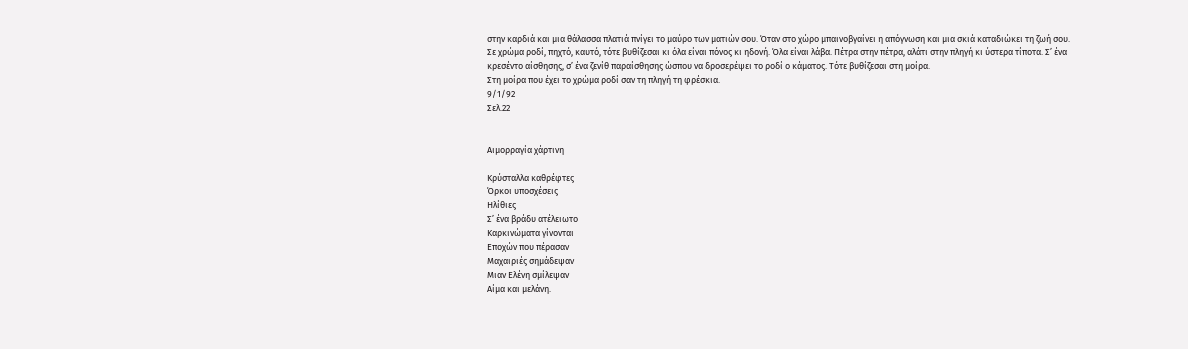στην καρδιά και μια θάλασσα πλατιά πνίγει το μαύρο των ματιών σου. Όταν στο χώρο μπαινοβγαίνει η απόγνωση και μια σκιά καταδιώκει τη ζωή σου.
Σε χρώμα ροδί, πηχτό, καυτό, τότε βυθίζεσαι κι όλα είναι πόνος κι ηδονή. Όλα είναι λάβα. Πέτρα στην πέτρα, αλάτι στην πληγή κι ύστερα τίποτα. Σ’ ένα κρεσέντο αίσθησης, σ’ ένα ζενίθ παραίσθησης ώσπου να δροσερέψει το ροδί ο κάματος. Τότε βυθίζεσαι στη μοίρα.
Στη μοίρα που έχει το χρώμα ροδί σαν τη πληγή τη φρέσκια.
9/1/92
Σελ.22


Αιμορραγία χάρτινη

Κρύσταλλα καθρέφτες
Όρκοι υποσχέσεις
Ηλίθιες
Σ’ ένα βράδυ ατέλειωτο
Καρκινώματα γίνονται
Εποχών που πέρασαν
Μαχαιριές σημάδεψαν
Μιαν Ελένη σμίλεψαν
Αίμα και μελάνη.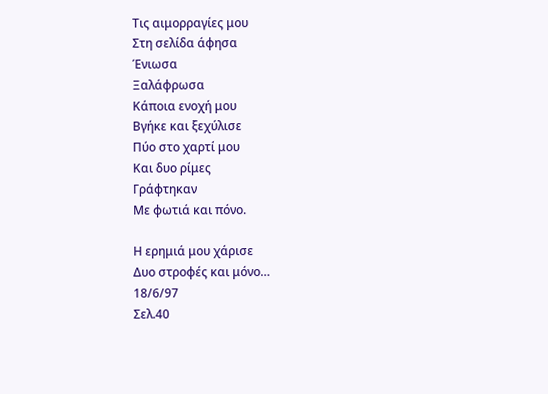Τις αιμορραγίες μου
Στη σελίδα άφησα
Ένιωσα
Ξαλάφρωσα
Κάποια ενοχή μου
Βγήκε και ξεχύλισε
Πύο στο χαρτί μου
Και δυο ρίμες
Γράφτηκαν
Με φωτιά και πόνο.

Η ερημιά μου χάρισε
Δυο στροφές και μόνο…
18/6/97
Σελ.40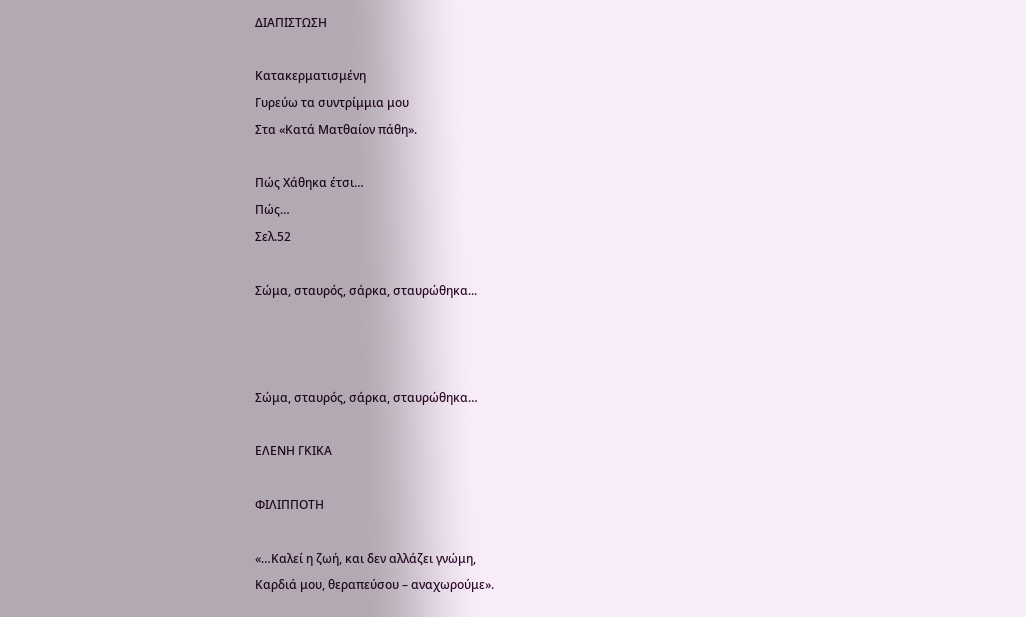ΔΙΑΠΙΣΤΩΣΗ

Κατακερματισμένη
Γυρεύω τα συντρίμμια μου
Στα «Κατά Ματθαίον πάθη».

Πώς Χάθηκα έτσι…
Πώς…
Σελ.52

Σώμα, σταυρός, σάρκα, σταυρώθηκα...



Σώμα, σταυρός, σάρκα, σταυρώθηκα…

ΕΛΕΝΗ ΓΚΙΚΑ

ΦΙΛΙΠΠΟΤΗ

«…Καλεί η ζωή, και δεν αλλάζει γνώμη,
Καρδιά μου, θεραπεύσου – αναχωρούμε».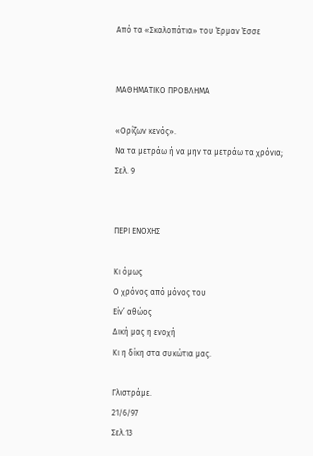Από τα «Σκαλοπάτια» του Έρμαν Έσσε


ΜΑΘΗΜΑΤΙΚΟ ΠΡΟΒΛΗΜΑ

«Ορίζων κενός».
Να τα μετράω ή να μην τα μετράω τα χρόνια;
Σελ. 9


ΠΕΡΙ ΕΝΟΧΗΣ

Κι όμως
Ο χρόνος από μόνος του
Είν’ αθώος
Δική μας η ενοχή
Κι η δίκη στα συκώτια μας.

Γλιστράμε.
21/6/97
Σελ.13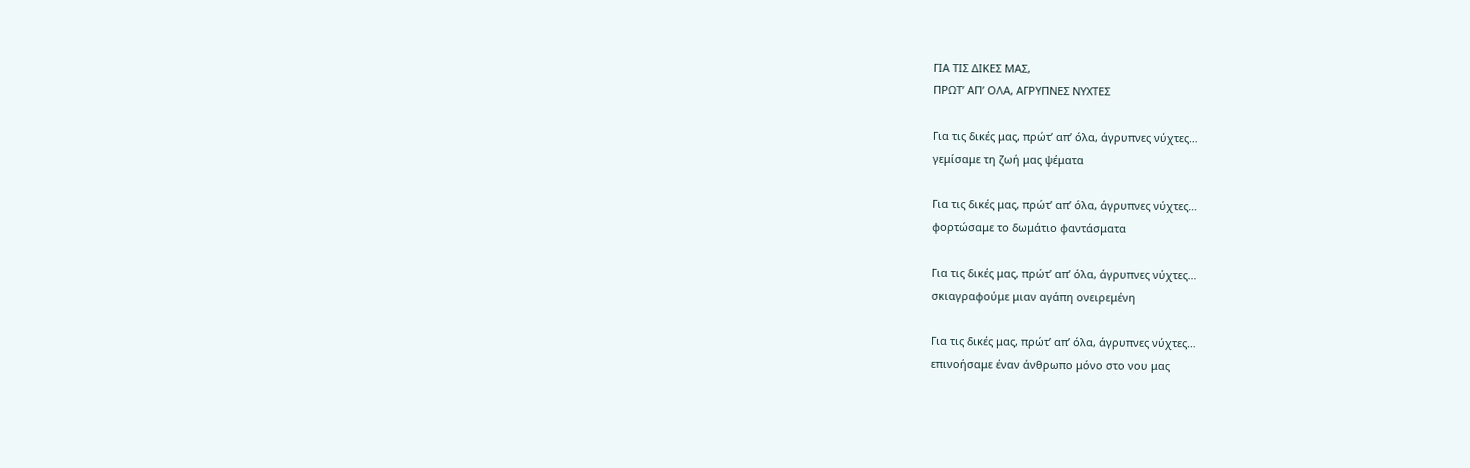ΓΙΑ ΤΙΣ ΔΙΚΕΣ ΜΑΣ,
ΠΡΩΤ’ ΑΠ’ ΟΛΑ, ΑΓΡΥΠΝΕΣ ΝΥΧΤΕΣ

Για τις δικές μας, πρώτ’ απ’ όλα, άγρυπνες νύχτες…
γεμίσαμε τη ζωή μας ψέματα

Για τις δικές μας, πρώτ’ απ’ όλα, άγρυπνες νύχτες…
φορτώσαμε το δωμάτιο φαντάσματα

Για τις δικές μας, πρώτ’ απ’ όλα, άγρυπνες νύχτες…
σκιαγραφούμε μιαν αγάπη ονειρεμένη

Για τις δικές μας, πρώτ’ απ’ όλα, άγρυπνες νύχτες…
επινοήσαμε έναν άνθρωπο μόνο στο νου μας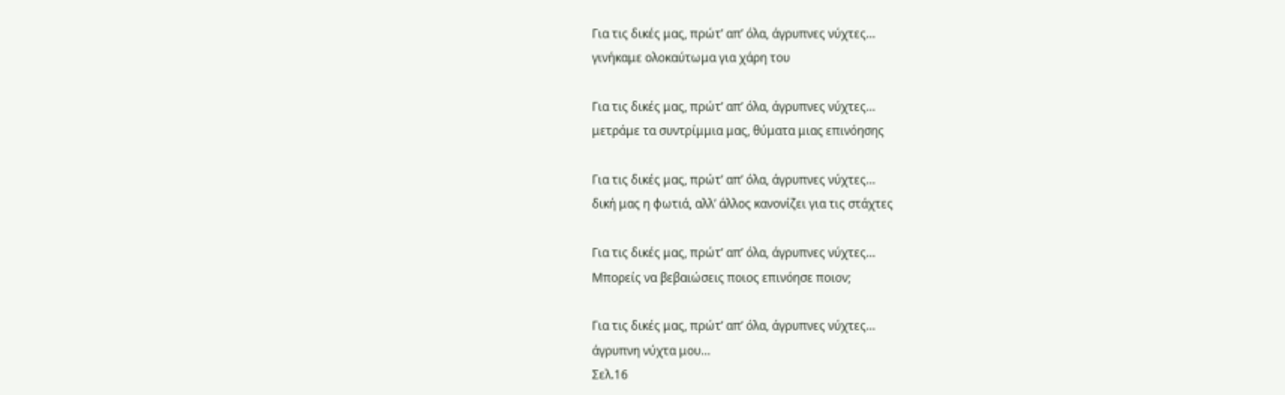Για τις δικές μας, πρώτ’ απ’ όλα, άγρυπνες νύχτες…
γινήκαμε ολοκαύτωμα για χάρη του

Για τις δικές μας, πρώτ’ απ’ όλα, άγρυπνες νύχτες…
μετράμε τα συντρίμμια μας, θύματα μιας επινόησης

Για τις δικές μας, πρώτ’ απ’ όλα, άγρυπνες νύχτες…
δική μας η φωτιά, αλλ’ άλλος κανονίζει για τις στάχτες

Για τις δικές μας, πρώτ’ απ’ όλα, άγρυπνες νύχτες…
Μπορείς να βεβαιώσεις ποιος επινόησε ποιον;

Για τις δικές μας, πρώτ’ απ’ όλα, άγρυπνες νύχτες…
άγρυπνη νύχτα μου…
Σελ.16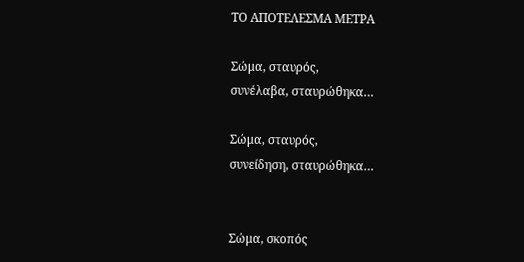ΤΟ ΑΠΟΤΕΛΕΣΜΑ ΜΕΤΡΑ

Σώμα, σταυρός,
συνέλαβα, σταυρώθηκα…

Σώμα, σταυρός,
συνείδηση, σταυρώθηκα…


Σώμα, σκοπός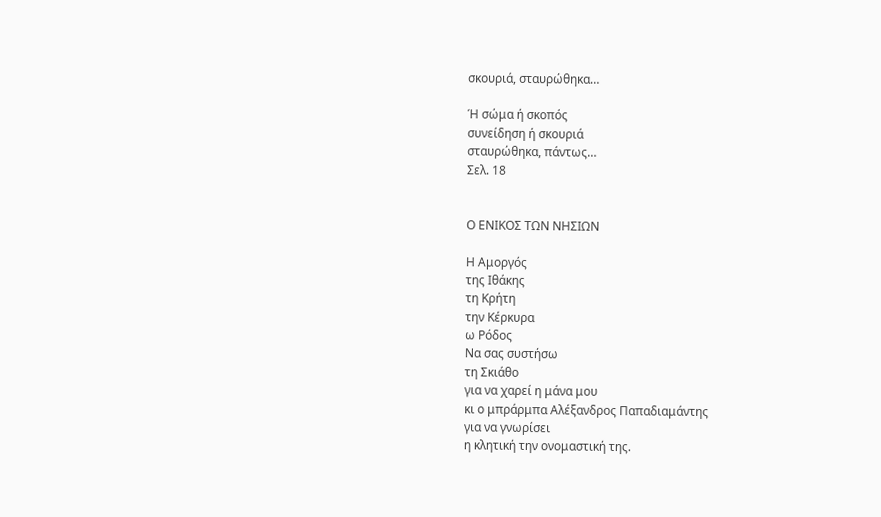σκουριά, σταυρώθηκα…

Ή σώμα ή σκοπός
συνείδηση ή σκουριά
σταυρώθηκα, πάντως…
Σελ. 18


Ο ΕΝΙΚΟΣ ΤΩΝ ΝΗΣΙΩΝ

Η Αμοργός
της Ιθάκης
τη Κρήτη
την Κέρκυρα
ω Ρόδος
Να σας συστήσω
τη Σκιάθο
για να χαρεί η μάνα μου
κι ο μπράρμπα Αλέξανδρος Παπαδιαμάντης
για να γνωρίσει
η κλητική την ονομαστική της.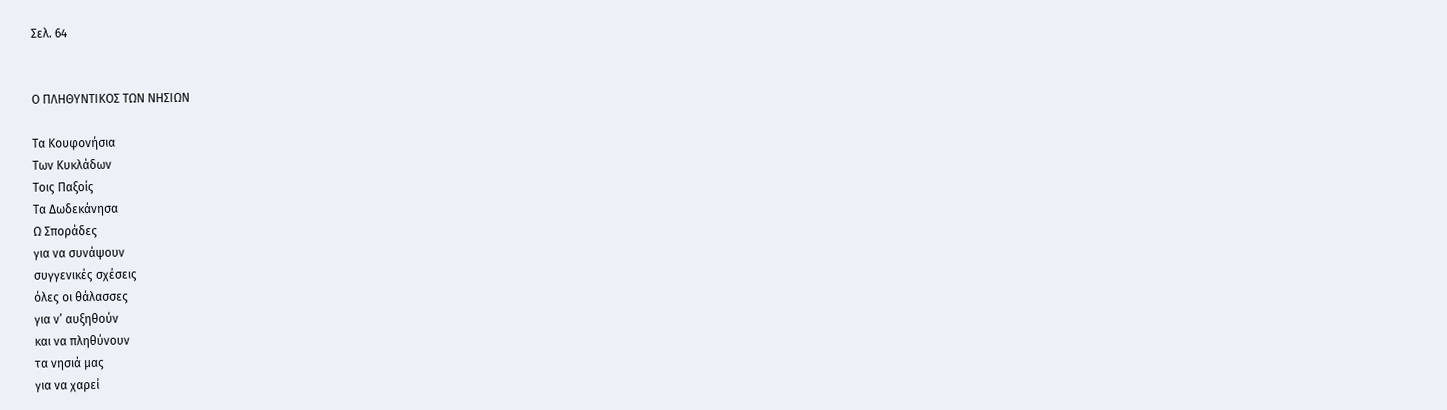Σελ. 64


Ο ΠΛΗΘΥΝΤΙΚΟΣ ΤΩΝ ΝΗΣΙΩΝ

Τα Κουφονήσια
Των Κυκλάδων
Τοις Παξοίς
Τα Δωδεκάνησα
Ω Σποράδες
για να συνάψουν
συγγενικές σχέσεις
όλες οι θάλασσες
για ν’ αυξηθούν
και να πληθύνουν
τα νησιά μας
για να χαρεί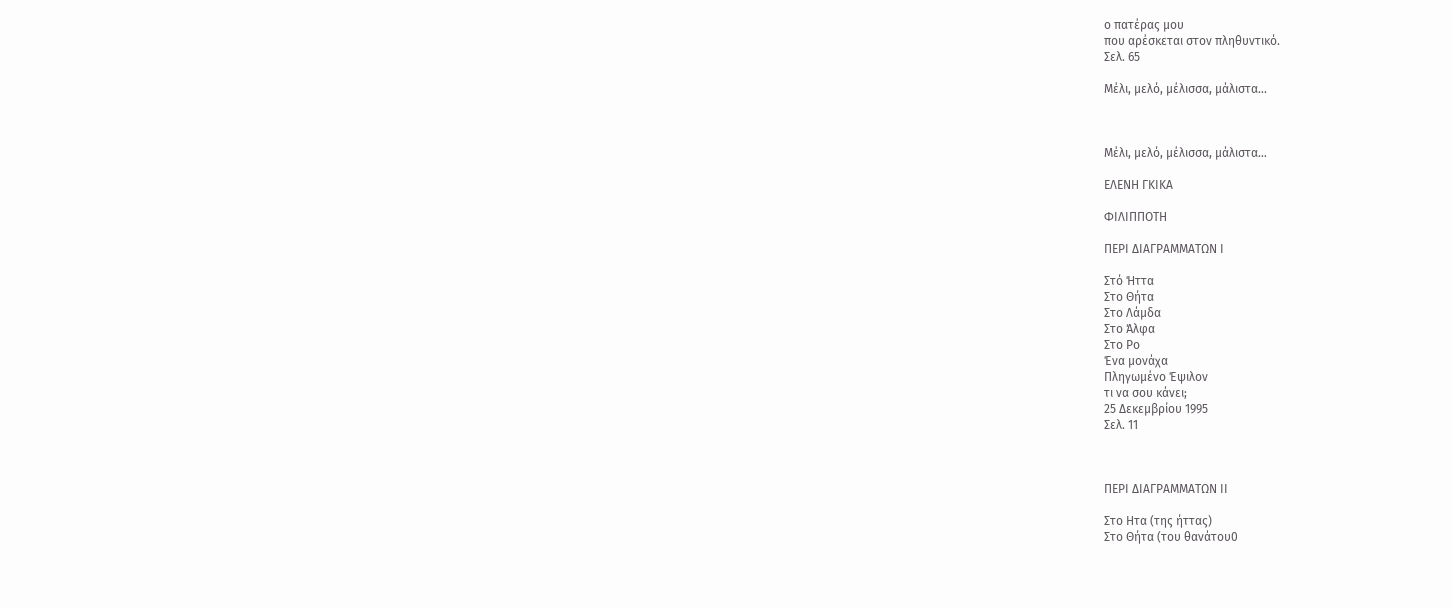ο πατέρας μου
που αρέσκεται στον πληθυντικό.
Σελ. 65

Μέλι, μελό, μέλισσα, μάλιστα...



Μέλι, μελό, μέλισσα, μάλιστα…

ΕΛΕΝΗ ΓΚΙΚΑ

ΦΙΛΙΠΠΟΤΗ

ΠΕΡΙ ΔΙΑΓΡΑΜΜΑΤΩΝ Ι

Στό Ήττα
Στο Θήτα
Στο Λάμδα
Στο Άλφα
Στο Ρο
Ένα μονάχα
Πληγωμένο Έψιλον
τι να σου κάνει;
25 Δεκεμβρίου 1995
Σελ. 11



ΠΕΡΙ ΔΙΑΓΡΑΜΜΑΤΩΝ ΙΙ

Στο Ητα (της ήττας)
Στο Θήτα (του θανάτου0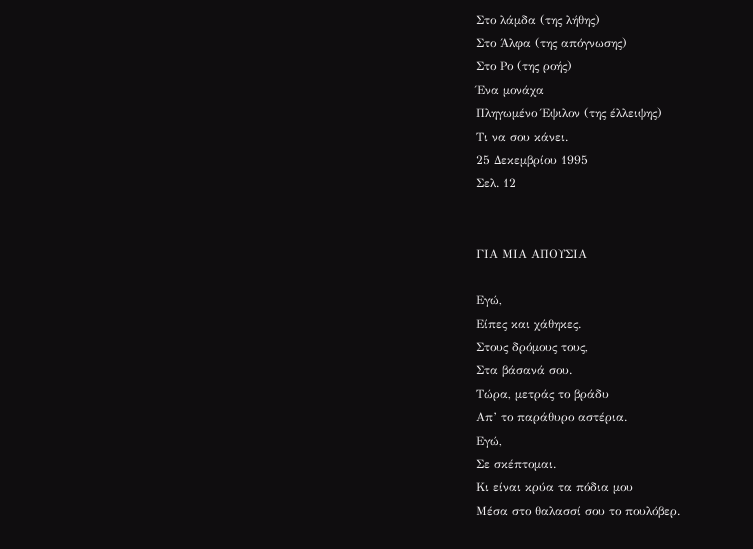Στο λάμδα (της λήθης)
Στο Άλφα (της απόγνωσης)
Στο Ρο (της ροής)
Ένα μονάχα
Πληγωμένο Έψιλον (της έλλειψης)
Τι να σου κάνει.
25 Δεκεμβρίου 1995
Σελ. 12


ΓΙΑ ΜΙΑ ΑΠΟΥΣΙΑ

Εγώ,
Είπες και χάθηκες.
Στους δρόμους τους,
Στα βάσανά σου.
Τώρα, μετράς το βράδυ
Απ’ το παράθυρο αστέρια.
Εγώ,
Σε σκέπτομαι.
Κι είναι κρύα τα πόδια μου
Μέσα στο θαλασσί σου το πουλόβερ.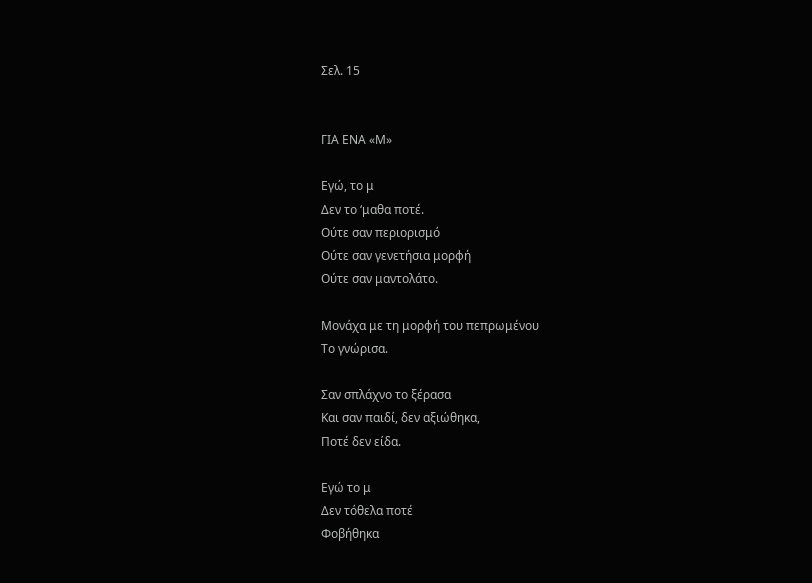Σελ. 15


ΓΙΑ ΕΝΑ «Μ»

Εγώ, το μ
Δεν το ‘μαθα ποτέ.
Ούτε σαν περιορισμό
Ούτε σαν γενετήσια μορφή
Ούτε σαν μαντολάτο.

Μονάχα με τη μορφή του πεπρωμένου
Το γνώρισα.

Σαν σπλάχνο το ξέρασα
Και σαν παιδί, δεν αξιώθηκα,
Ποτέ δεν είδα.

Εγώ το μ
Δεν τόθελα ποτέ
Φοβήθηκα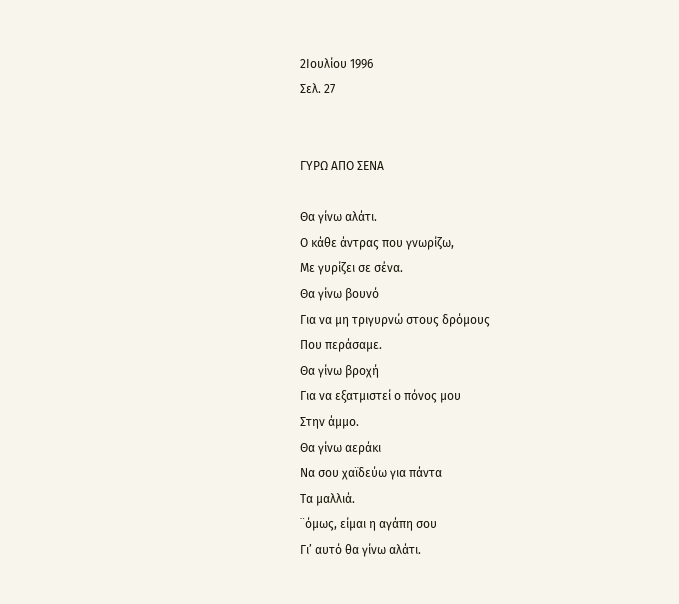2Ιουλίου 1996
Σελ. 27


ΓΥΡΩ ΑΠΟ ΣΕΝΑ

Θα γίνω αλάτι.
Ο κάθε άντρας που γνωρίζω,
Με γυρίζει σε σένα.
Θα γίνω βουνό
Για να μη τριγυρνώ στους δρόμους
Που περάσαμε.
Θα γίνω βροχή
Για να εξατμιστεί ο πόνος μου
Στην άμμο.
Θα γίνω αεράκι
Να σου χαϊδεύω για πάντα
Τα μαλλιά.
¨όμως, είμαι η αγάπη σου
Γι’ αυτό θα γίνω αλάτι.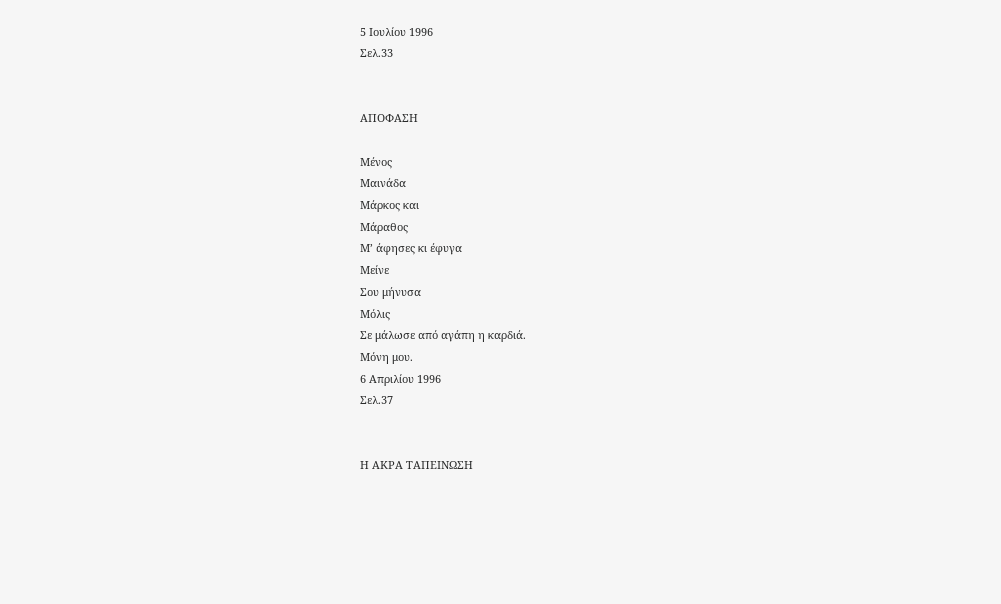5 Ιουλίου 1996
Σελ.33


ΑΠΟΦΑΣΗ

Μένος
Μαινάδα
Μάρκος και
Μάραθος
Μ’ άφησες κι έφυγα
Μείνε
Σου μήνυσα
Μόλις
Σε μάλωσε από αγάπη η καρδιά.
Μόνη μου.
6 Απριλίου 1996
Σελ.37


Η ΑΚΡΑ ΤΑΠΕΙΝΩΣΗ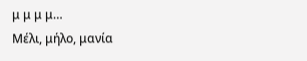μ μ μ μ…
Μέλι, μήλο, μανία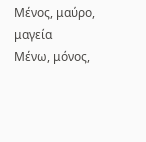Μένος, μαύρο, μαγεία
Μένω, μόνος,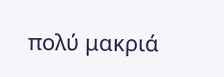πολύ μακριά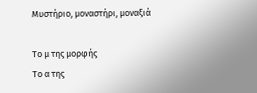Μυστήριο, μοναστήρι, μοναξιά

Το μ της μορφής
Το α της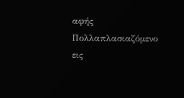αφής
Πολλαπλασιαζόμενο εις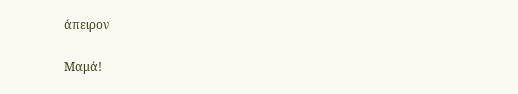άπειρον

Μαμά!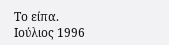Το είπα.
Ιούλιος 1996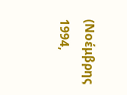(Νοέμβρης 1994,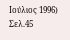Ιούλιος 1996)
Σελ.45